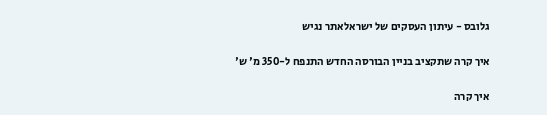גלובס - עיתון העסקים של ישראלאתר נגיש

איך קרה שתקציב בניין הבורסה החדש התנפח ל-350 מ' ש'

איך קרה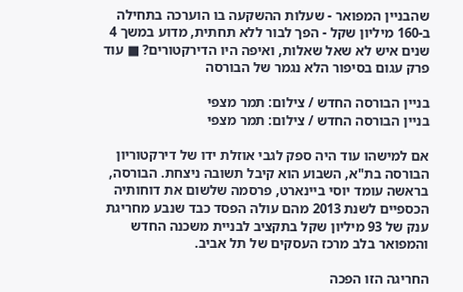שהבניין המפואר - שעלות ההשקעה בו הוערכה בתחילה ב-160 מיליון שקל - הפך לבור ללא תחתית, מדוע במשך 4 שנים איש לא שאל שאלות, ואיפה היו הדירקטורים? ■ עוד פרק עגום בסיפור הלא נגמר של הבורסה

בניין הבורסה החדש / צילום: תמר מצפי
בניין הבורסה החדש / צילום: תמר מצפי

אם למישהו עוד היה ספק לגבי אוזלת ידו של דירקטוריון הבורסה בת"א, השבוע הוא קיבל תשובה ניצחת. הבורסה, בראשה עומד יוסי ביינארט, פרסמה שלשום את דוחותיה הכספיים לשנת 2013 מהם עולה הפסד כבד שנבע מחריגת ענק של 93 מיליון שקל בתקציב לבניית משכנה החדש והמפואר בלב מרכז העסקים של תל אביב.

החריגה הזו הפכה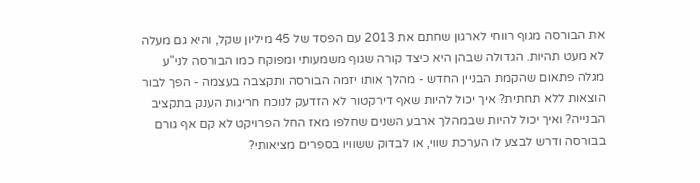את הבורסה מגוף רווחי לארגון שחתם את 2013 עם הפסד של 45 מיליון שקל, והיא גם מעלה לא מעט תהיות. הגדולה שבהן היא כיצד קורה שגוף משמעותי ומפוקח כמו הבורסה לני"ע מגלה פתאום שהקמת הבניין החדש - מהלך אותו יזמה הבורסה ותקצבה בעצמה - הפך לבור הוצאות ללא תחתית? איך יכול להיות שאף דירקטור לא הזדעק לנוכח חריגות הענק בתקציב הבנייה? ואיך יכול להיות שבמהלך ארבע השנים שחלפו מאז החל הפרויקט לא קם אף גורם בבורסה ודרש לבצע לו הערכת שווי, או לבדוק ששוויו בספרים מציאותי?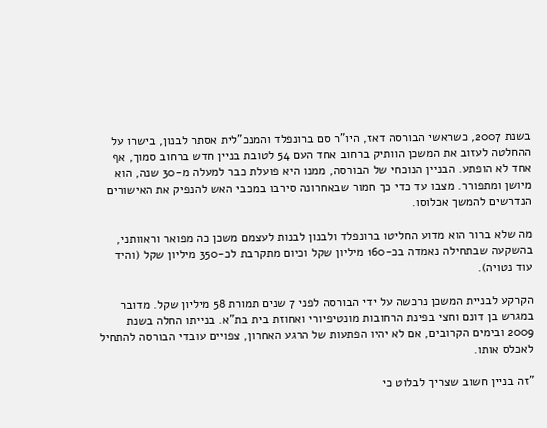בשנת 2007, כשראשי הבורסה דאז, היו"ר סם ברונפלד והמנכ"לית אסתר לבנון, בישרו על ההחלטה לעזוב את המשכן הוותיק ברחוב אחד העם 54 לטובת בניין חדש ברחוב סמוך, אף אחד לא הופתע. הבניין הנוכחי של הבורסה, ממנו היא פועלת כבר למעלה מ-30 שנה, הוא מיושן ומתפורר. מצבו עד כדי כך חמור שבאחרונה סירבו במכבי האש להנפיק את האישורים הנדרשים להמשך אכלוסו.

מה שלא ברור הוא מדוע החליטו ברונפלד ולבנון לבנות לעצמם משכן כה מפואר וראוותני, בהשקעה שבתחילה נאמדה בכ-160 מיליון שקל וכיום מתקרבת לכ-350 מיליון שקל (והיד עוד נטויה).

הקרקע לבניית המשכן נרכשה על ידי הבורסה לפני 7 שנים תמורת 58 מיליון שקל. מדובר במגרש בן דונם וחצי בפינת הרחובות מונטיפיורי ואחוזת בית בת"א. בנייתו החלה בשנת 2009 ובימים הקרובים, אם לא יהיו הפתעות של הרגע האחרון, צפויים עובדי הבורסה להתחיל לאכלס אותו.

"זה בניין חשוב שצריך לבלוט כי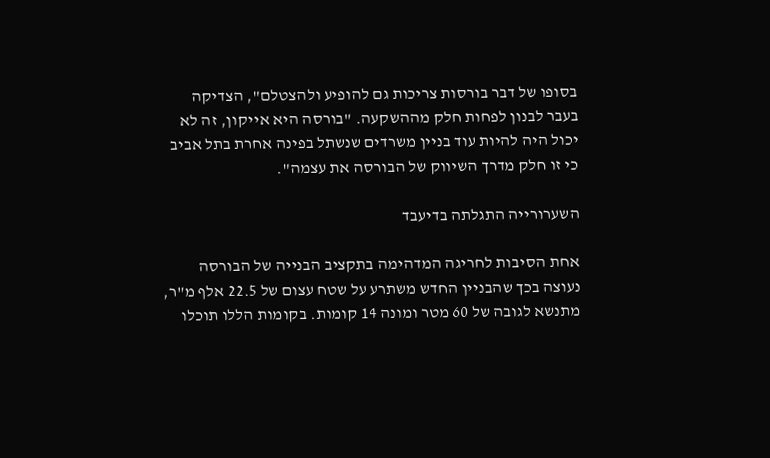בסופו של דבר בורסות צריכות גם להופיע ולהצטלם", הצדיקה בעבר לבנון לפחות חלק מההשקעה. "בורסה היא אייקון, זה לא יכול היה להיות עוד בניין משרדים שנשתל בפינה אחרת בתל אביב כי זו חלק מדרך השיווק של הבורסה את עצמה".

השערורייה התגלתה בדיעבד

אחת הסיבות לחריגה המדהימה בתקציב הבנייה של הבורסה נעוצה בכך שהבניין החדש משתרע על שטח עצום של 22.5 אלף מ"ר, מתנשא לגובה של 60 מטר ומונה 14 קומות. בקומות הללו תוכלו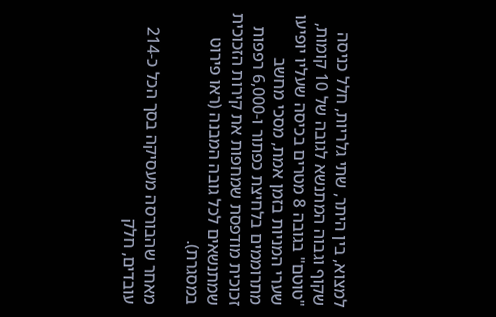למצוא, בין היתר, שתי גלריות, חלל כניסה שקוף וגבוה המתנשא לגובה של 10 קומות, "טוטם" בגובה 8 מטרים בכיסה שעליו יופיעו שערי המניות בזמן אמת, מסכי מחשב מתרוממים בלחיצת כפתור ו-6,000 רפפות זכוכית מודפסת שמחפות את קירות הזכוכית שמתנשאים לכל גובה המבנה (ראו פירוט במסגרת).

מאחר שהבורסה מעסיקה בסך הכל כ-214 עובדים, חלק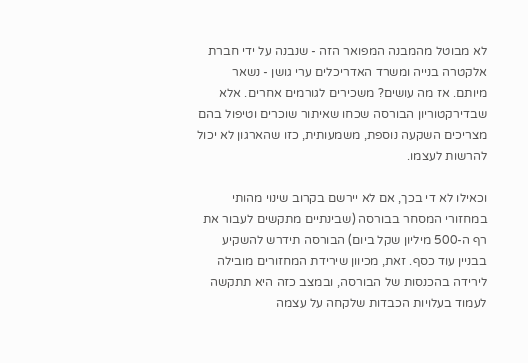לא מבוטל מהמבנה המפואר הזה - שנבנה על ידי חברת אלקטרה בנייה ומשרד האדריכלים ערי גושן - נשאר מיותם. אז מה עושים? משכירים לגורמים אחרים. אלא שבדירקטוריון הבורסה שכחו שאיתור שוכרים וטיפול בהם מצריכים השקעה נוספת, משמעותית, כזו שהארגון לא יכול להרשות לעצמו.

וכאילו לא די בכך, אם לא יירשם בקרוב שינוי מהותי במחזורי המסחר בבורסה (שבינתיים מתקשים לעבור את רף ה-500 מיליון שקל ביום) הבורסה תידרש להשקיע בבניין עוד כסף. זאת, מכיוון שירידת המחזורים מובילה לירידה בהכנסות של הבורסה, ובמצב כזה היא תתקשה לעמוד בעלויות הכבדות שלקחה על עצמה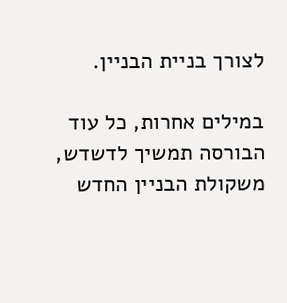לצורך בניית הבניין.

במילים אחרות, כל עוד הבורסה תמשיך לדשדש, משקולת הבניין החדש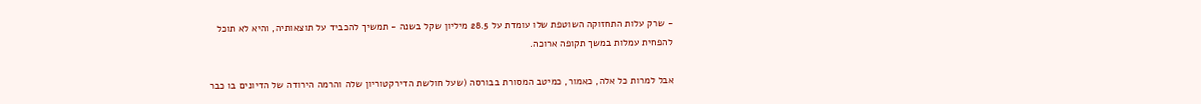- שרק עלות התחזוקה השוטפת שלו עומדת על 28.5 מיליון שקל בשנה - תמשיך להכביד על תוצאותיה, והיא לא תוכל להפחית עמלות במשך תקופה ארוכה.

אבל למרות כל אלה, כאמור, כמיטב המסורת בבורסה (שעל חולשת הדירקטוריון שלה והרמה הירודה של הדיונים בו כבר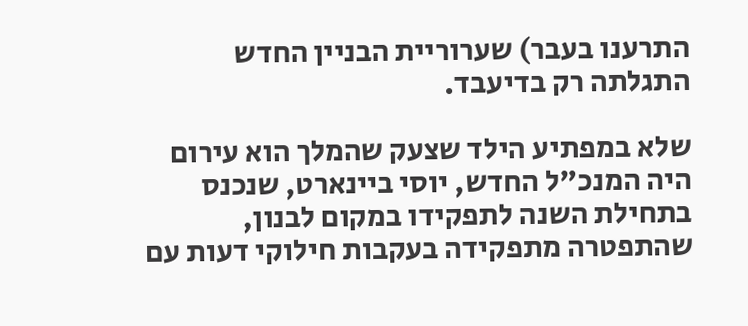התרענו בעבר) שערוריית הבניין החדש התגלתה רק בדיעבד.

שלא במפתיע הילד שצעק שהמלך הוא עירום היה המנכ"ל החדש, יוסי ביינארט, שנכנס בתחילת השנה לתפקידו במקום לבנון, שהתפטרה מתפקידה בעקבות חילוקי דעות עם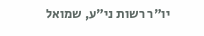יו"ר רשות ני"ע, שמואל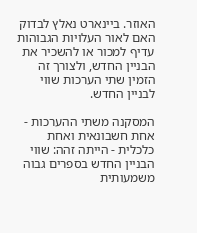האוזר. ביינארט נאלץ לבדוק האם לאור העלויות הגבוהות עדיף למכור או להשכיר את הבניין החדש, ולצורך זה הזמין שתי הערכות שווי לבניין החדש.

המסקנה משתי ההערכות - אחת חשבונאית ואחת כלכלית - הייתה זהה: שווי הבניין החדש בספרים גבוה משמעותית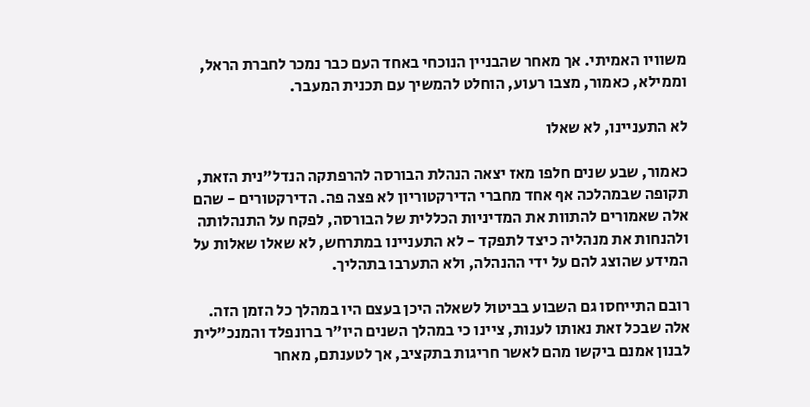משוויו האמיתי. אך מאחר שהבניין הנוכחי באחד העם כבר נמכר לחברת הראל, וממילא, כאמור, מצבו רעוע, הוחלט להמשיך עם תכנית המעבר.

לא התעניינו, לא שאלו

כאמור, שבע שנים חלפו מאז יצאה הנהלת הבורסה להרפתקה הנדל"נית הזאת, תקופה שבמהלכה אף אחד מחברי הדירקטוריון לא פצה פה. הדירקטורים - שהם אלה שאמורים להתוות את המדיניות הכללית של הבורסה, לפקח על התנהלותה ולהנחות את מנהליה כיצד לתפקד - לא התעניינו במתרחש, לא שאלו שאלות על המידע שהוצג להם על ידי ההנהלה, ולא התערבו בתהליך.

רובם התייחסו גם השבוע בביטול לשאלה היכן בעצם היו במהלך כל הזמן הזה. אלה שבכל זאת נאותו לענות, ציינו כי במהלך השנים היו"ר ברונפלד והמנכ"לית לבנון אמנם ביקשו מהם לאשר חריגות בתקציב, אך לטענתם, מאחר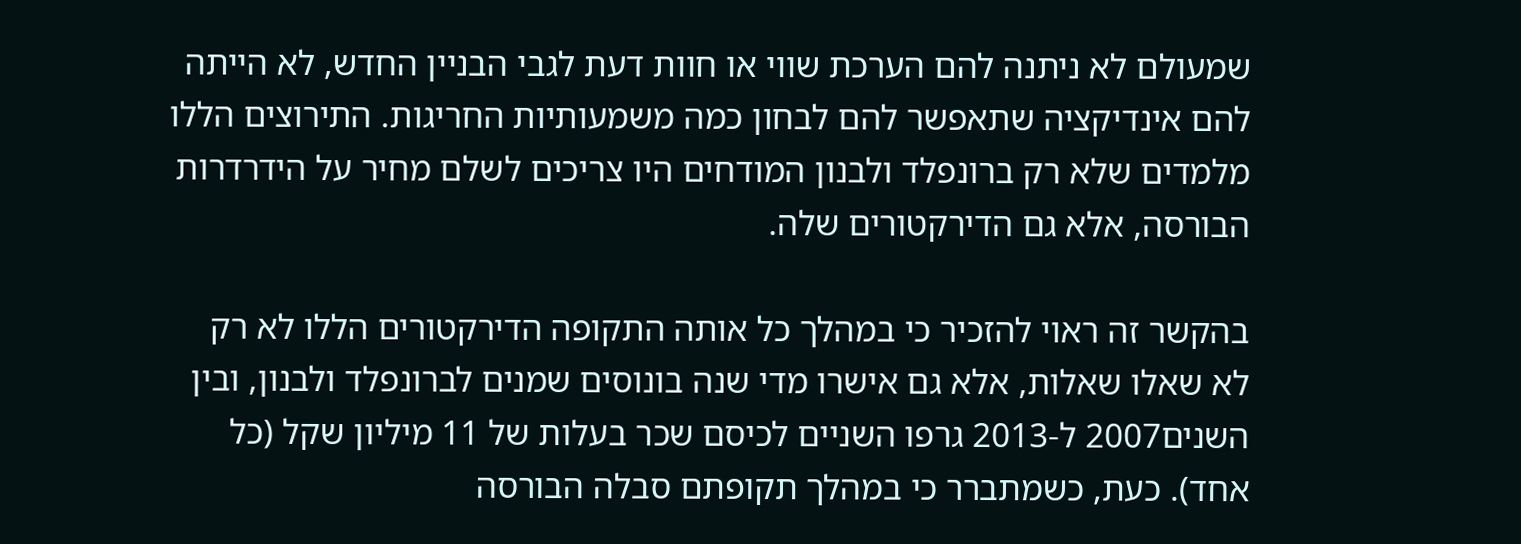שמעולם לא ניתנה להם הערכת שווי או חוות דעת לגבי הבניין החדש, לא הייתה להם אינדיקציה שתאפשר להם לבחון כמה משמעותיות החריגות. התירוצים הללו מלמדים שלא רק ברונפלד ולבנון המודחים היו צריכים לשלם מחיר על הידרדרות הבורסה, אלא גם הדירקטורים שלה.

בהקשר זה ראוי להזכיר כי במהלך כל אותה התקופה הדירקטורים הללו לא רק לא שאלו שאלות, אלא גם אישרו מדי שנה בונוסים שמנים לברונפלד ולבנון, ובין השנים2007 ל-2013 גרפו השניים לכיסם שכר בעלות של 11 מיליון שקל (כל אחד). כעת, כשמתברר כי במהלך תקופתם סבלה הבורסה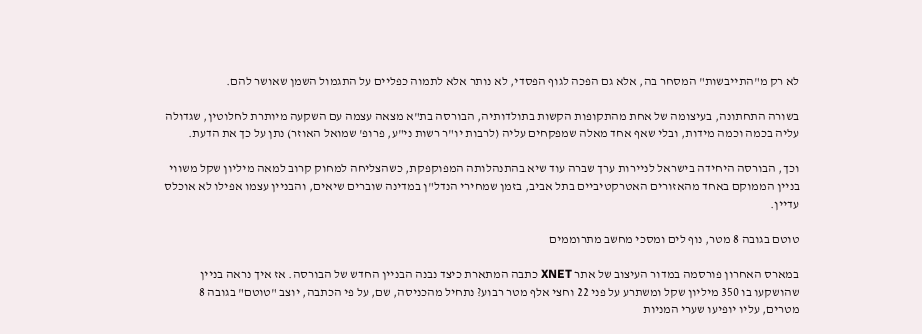לא רק מ"התייבשות" המסחר בה, אלא גם הפכה לגוף הפסדי, לא נותר אלא לתמוה כפליים על התגמול השמן שאושר להם.

בשורה התחתונה, בעיצומה של אחת מהתקופות הקשות בתולדותיה, הבורסה בת"א מצאה עצמה עם השקעה מיותרת לחלוטין, שגדולה עליה בכמה וכמה מידות, ובלי שאף אחד מאלה שמפקחים עליה (לרבות יו"ר רשות ני"ע, פרופ' שמואל האוזר) נתן על כך את הדעת.

וכך, הבורסה היחידה בישראל לניירות ערך שברה עוד שיא בהתנהלותה המפוקפקת, כשהצליחה למחוק קרוב למאה מיליון שקל משווי בניין הממוקם באחד מהאזורים האטרקטיביים בתל אביב, בזמן שמחירי הנדל"ן במדינה שוברים שיאים, והבניין עצמו אפילו לא אוכלס עדיין.

טוטם בגובה 8 מטר, נוף לים ומסכי מחשב מתרוממים

במארס האחרון פורסמה במדור העיצוב של אתר XNET כתבה המתארת כיצד נבנה הבניין החדש של הבורסה. אז איך נראה בניין שהושקעו בו 350 מיליון שקל ומשתרע על פני 22 וחצי אלף מטר רבוע? נתחיל מהכניסה, שם, על פי הכתבה, יוצב "טוטם" בגובה 8 מטרים, עליו יופיעו שערי המניות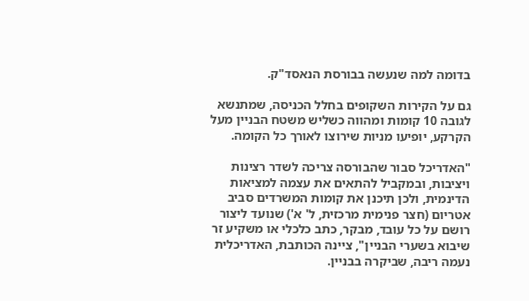בדומה למה שנעשה בבורסת הנאסד"ק.

גם על הקירות השקופים בחלל הכניסה, שמתנשא לגובה 10 קומות ומהווה כשליש משטח הבניין מעל הקרקע, יופיעו מניות שירוצו לאורך כל הקומה.

"האדריכל סבור שהבורסה צריכה לשדר רצינות ויציבות, ובמקביל להתאים את עצמה למציאות הדינמית, ולכן תיכנן את קומות המשרדים סביב אטריום (חצר פנימית מרכזית, ל' א') שנועד ליצור רושם על כל עובד, מבקר, כתב כלכלי או משקיע זר שיבוא בשערי הבניין", ציינה הכותבת, האדריכלית נעמה ריבה, שביקרה בבניין.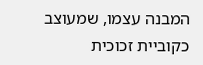המבנה עצמו, שמעוצב כקוביית זכוכית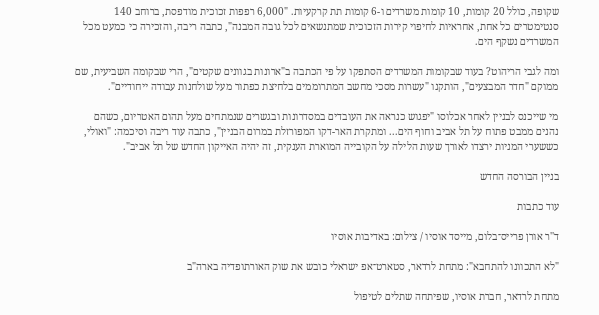שקופה, כולל 20 קומות, 10 קומות משרדים ו-6 קומות תת קרקעיות. "6,000 רפפות זכוכית מודפסת, ברוחב 140 סנטימטרים כל אחת, אחראיות לחיפוי קירות הזכוכית שמתנשאים לכל גובה המבנה", כתבה ריבה, והזכירה כי כמעט מכל המשרדים נשקף הים.

ומה לגבי הריהוט? בעוד שבקומות המשרדים הסתפקו על פי הכתבה ב"ארונות בגוונים שקטים", הרי שבקומה השביעית, שם ממוקם "חדר המבצעים", הותקנו "עשרות מסכי מחשב המתרוממים בלחיצת כפתור מעל שולחנות עבודה ייחודיים".

מי שייכנס לבניין לאחר אכלוסו "יפגוש כנראה את העובדים במסדרונות ובגשרים שנמתחים מעל תהום האטריום, כשהם נהנים ממבט פתוח על תל אביב וחוף הים... ומתקרת האר-דקו המפורזלת במרום הבניין", כתבה עוד ריבה וסיכמה: "ואולי, כששערי המניות ירצדו לאורך שעות הלילה על הקובייה המוארת הענקית, זה יהיה האייקון החדש של תל אביב".

בניין הבורסה החדש

עוד כתבות

ד''ר אורן פרייס־בלום, מייסד אוסיו / צילום: באדיבות אוסיו

"לא התכוונו להתחבא": מתחת לרדאר, סטארט־אפ ישראלי כובש את שוק האורתופדיה בארה"ב

מתחת לרדאר, חברת אוסיו, שפיתחה שתלים לטיפול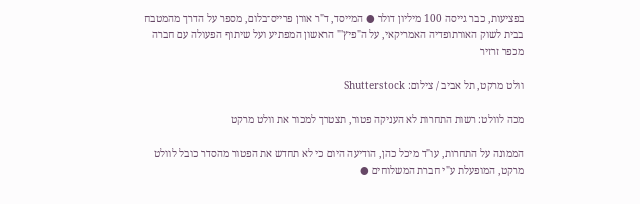בפציעות, כבר גייסה 100 מיליון דולר ● המייסד, ד"ר אורן פרייס־בלום, מספר על הדרך מהמטבח בבית לשוק האורתופדיה האמריקאי, על ה"פיץ'" הראשון המפתיע ועל שיתוף הפעולה עם חברה מכפר זרזיר

וולט מרקט, תל אביב / צילום: Shutterstock

מכה לוולט: רשות התחרות לא העניקה פטור, תצטרך למכור את וולט מרקט

הממונה על התחרות, עו"ד מיכל כהן, הודיעה היום כי לא תחדש את הפטור מהסדר כובל לוולט מרקט, המופעלת ע"י חברת המשלוחים ●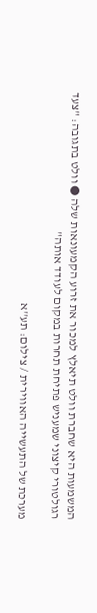המשמעות היא שחברת וולט תיאלץ למכור את זרוע הקמעונאות שלה ● וולט בתגובה: "צעד רגולטורי קיצוני שמעניש פתיחת תחרות במקום לעודד אותה"

מערכת של התעשייה האווירית / צילום: תע''א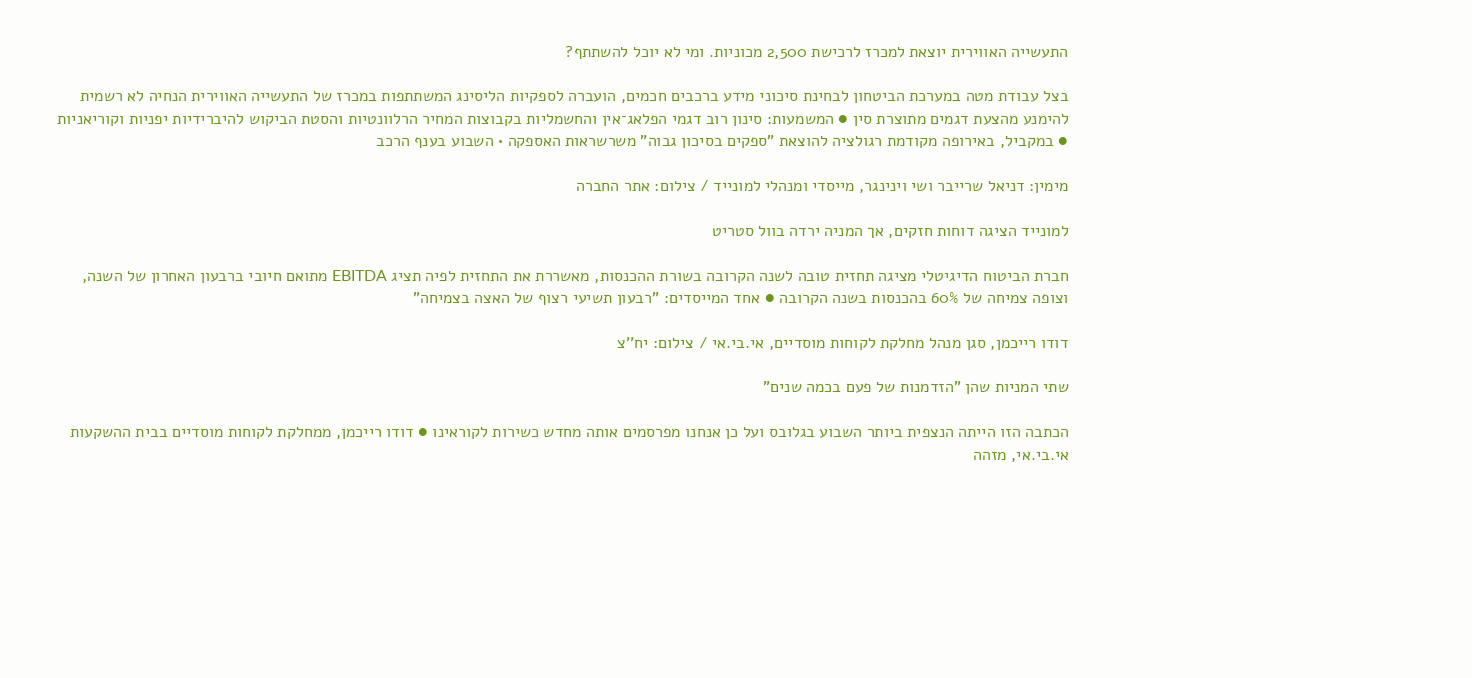התעשייה האווירית יוצאת למכרז לרכישת 2,500 מכוניות. ומי לא יוכל להשתתף?

בצל עבודת מטה במערכת הביטחון לבחינת סיכוני מידע ברכבים חכמים, הועברה לספקיות הליסינג המשתתפות במכרז של התעשייה האווירית הנחיה לא רשמית להימנע מהצעת דגמים מתוצרת סין ● המשמעות: סינון רוב דגמי הפלאג־אין והחשמליות בקבוצות המחיר הרלוונטיות והסטת הביקוש להיברידיות יפניות וקוריאניות ● במקביל, באירופה מקודמת רגולציה להוצאת "ספקים בסיכון גבוה" משרשראות האספקה • השבוע בענף הרכב

מימין: דניאל שרייבר ושי וינינגר, מייסדי ומנהלי למונייד / צילום: אתר החברה

למונייד הציגה דוחות חזקים, אך המניה ירדה בוול סטריט

חברת הביטוח הדיגיטלי מציגה תחזית טובה לשנה הקרובה בשורת ההכנסות, מאשררת את התחזית לפיה תציג EBITDA מתואם חיובי ברבעון האחרון של השנה, וצופה צמיחה של 60% בהכנסות בשנה הקרובה ● אחד המייסדים: "רבעון תשיעי רצוף של האצה בצמיחה"

דודו רייכמן, סגן מנהל מחלקת לקוחות מוסדיים, אי.בי.אי / צילום: יח''צ

שתי המניות שהן "הזדמנות של פעם בכמה שנים"

הכתבה הזו הייתה הנצפית ביותר השבוע בגלובס ועל כן אנחנו מפרסמים אותה מחדש כשירות לקוראינו ● דודו רייכמן, ממחלקת לקוחות מוסדיים בבית ההשקעות אי.בי.אי, מזהה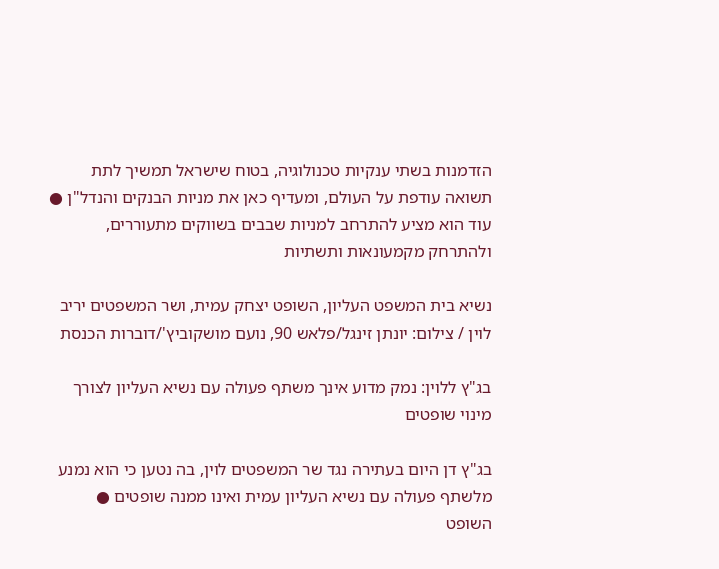הזדמנות בשתי ענקיות טכנולוגיה, בטוח שישראל תמשיך לתת תשואה עודפת על העולם, ומעדיף כאן את מניות הבנקים והנדל"ן ● עוד הוא מציע להתרחב למניות שבבים בשווקים מתעוררים, ולהתרחק מקמעונאות ותשתיות

נשיא בית המשפט העליון, השופט יצחק עמית, ושר המשפטים יריב לוין / צילום: יונתן זינגל/פלאש 90, נועם מושקוביץ'/דוברות הכנסת

בג"ץ ללוין: נמק מדוע אינך משתף פעולה עם נשיא העליון לצורך מינוי שופטים

בג"ץ דן היום בעתירה נגד שר המשפטים לוין, בה נטען כי הוא נמנע מלשתף פעולה עם נשיא העליון עמית ואינו ממנה שופטים ● השופט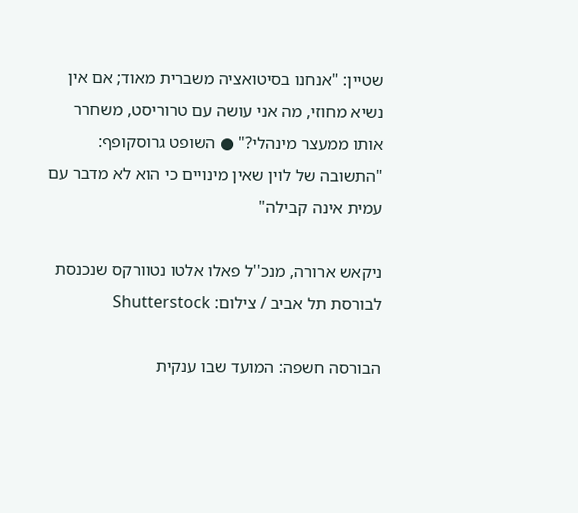שטיין: "אנחנו בסיטואציה משברית מאוד; אם אין נשיא מחוזי, מה אני עושה עם טרוריסט, משחרר אותו ממעצר מינהלי?" ● השופט גרוסקופף: "התשובה של לוין שאין מינויים כי הוא לא מדבר עם עמית אינה קבילה"

ניקאש ארורה, מנכ''ל פאלו אלטו נטוורקס שנכנסת לבורסת תל אביב / צילום: Shutterstock

הבורסה חשפה: המועד שבו ענקית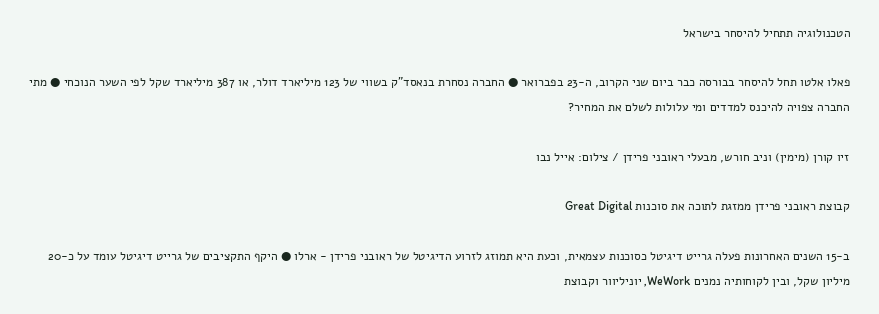הטכנולוגיה תתחיל להיסחר בישראל

פאלו אלטו תחל להיסחר בבורסה כבר ביום שני הקרוב, ה-23 בפברואר ● החברה נסחרת בנאסד"ק בשווי של 123 מיליארד דולר, או 387 מיליארד שקל לפי השער הנוכחי ● מתי החברה צפויה להיכנס למדדים ומי עלולות לשלם את המחיר?

זיו קורן (מימין) וניב חורש, מבעלי ראובני פרידן / צילום: אייל נבו

קבוצת ראובני פרידן ממזגת לתוכה את סוכנות Great Digital

ב-15 השנים האחרונות פעלה גרייט דיגיטל כסוכנות עצמאית, וכעת היא תמוזג לזרוע הדיגיטל של ראובני פרידן - ארלו ● היקף התקציבים של גרייט דיגיטל עומד על כ-20 מיליון שקל, ובין לקוחותיה נמנים WeWork, יוניליוור וקבוצת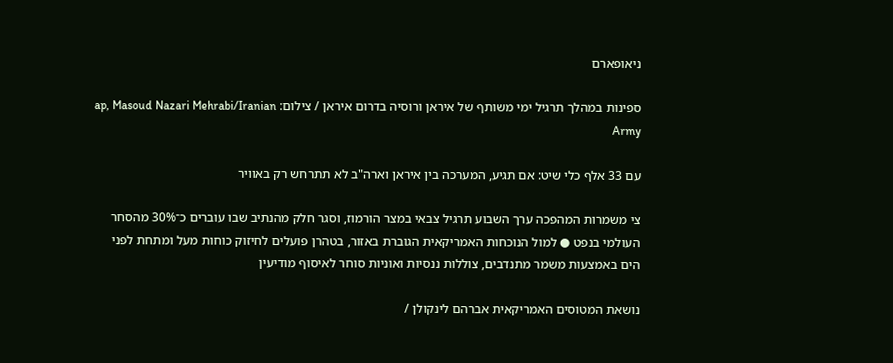ניאופארם

ספינות במהלך תרגיל ימי משותף של איראן ורוסיה בדרום איראן / צילום: ap, Masoud Nazari Mehrabi/Iranian Army

עם 33 אלף כלי שיט: אם תגיע, המערכה בין איראן וארה"ב לא תתרחש רק באוויר

צי משמרות המהפכה ערך השבוע תרגיל צבאי במצר הורמוז, וסגר חלק מהנתיב שבו עוברים כ־30% מהסחר העולמי בנפט ● למול הנוכחות האמריקאית הגוברת באזור, בטהרן פועלים לחיזוק כוחות מעל ומתחת לפני הים באמצעות משמר מתנדבים, צוללות ננסיות ואוניות סוחר לאיסוף מודיעין

נושאת המטוסים האמריקאית אברהם לינקולן /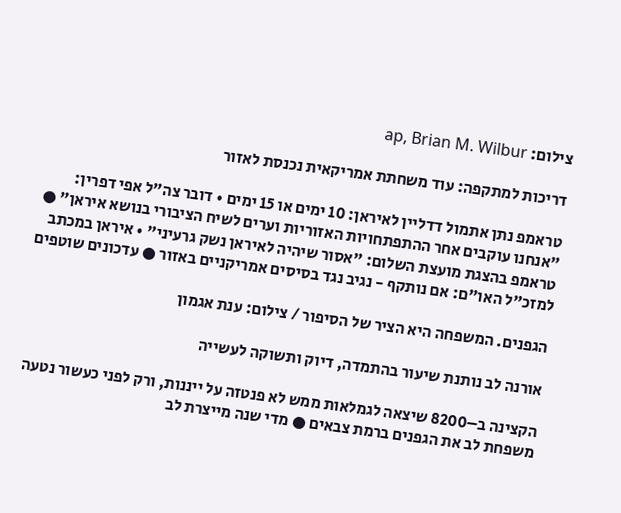צילום: ap, Brian M. Wilbur

דריכות למתקפה: עוד משחתת אמריקאית נכנסת לאזור

טראמפ נתן אתמול דדליין לאיראן: 10 ימים או 15 ימים • דובר צה"ל אפי דפרין: "אנחנו עוקבים אחר ההתפתחויות האזוריות וערים לשיח הציבורי בנושא איראן" ● טראמפ בהצגת מועצת השלום: "אסור שיהיה לאיראן נשק גרעיני" • איראן במכתב למזכ"ל האו"ם: אם נותקף - נגיב נגד בסיסים אמריקניים באזור ● עדכונים שוטפים

הגפנים. המשפחה היא הציר של הסיפור / צילום: ענת אגמון

אורנה לב נותנת שיעור בהתמדה, דיוק ותשוקה לעשייה

הקצינה ב–8200 שיצאה לגמלאות ממש לא פנטזה על ייננות, ורק לפני כעשור נטעה משפחת לב את הגפנים ברמת צבאים ● מדי שנה מייצרת לב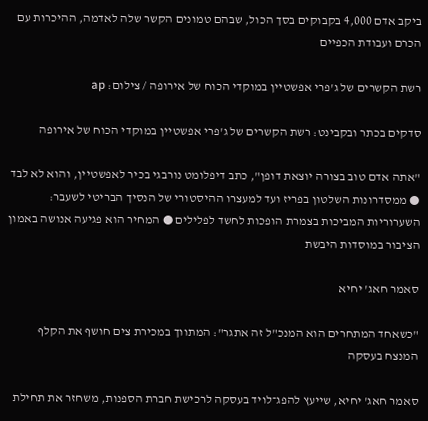ביקב אדם 4,000 בקבוקים בסך הכול, שבהם טמונים הקשר שלה לאדמה, ההיכרות עם הכרם ועבודת הכפיים

רשת הקשרים של ג'פרי אפשטיין במוקדי הכוח של אירופה / צילום: ap

סדקים בכתר ובקבינט: רשת הקשרים של ג'פרי אפשטיין במוקדי הכוח של אירופה

"אתה אדם טוב בצורה יוצאת דופן", כתב דיפלומט נורבגי בכיר לאפשטיין, והוא לא לבד ● ממסדרונות השלטון בפריז ועד למעצרו ההיסטורי של הנסיך הבריטי לשעבר: השערוריות המביכות בצמרת הופכות לחשד לפלילים ● המחיר הוא פגיעה אנושה באמון הציבור במוסדות היבשת

סאמר חאג' יחיא

"כשאחד המתחרים הוא המנכ"ל זה אתגר": המתווך במכירת צים חושף את הקלף המנצח בעסקה

סאמר חאג' יחיא, שייעץ להפג־לויד בעסקה לרכישת חברת הספנות, משחזר את תחילת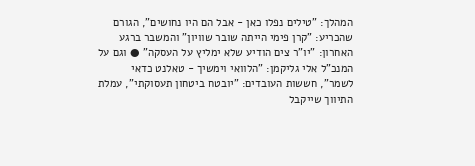המהלך: "טילים נפלו כאן - אבל הם היו נחושים", הגורם שהכריע: "קרן פימי הייתה שובר שוויון" והמשבר ברגע האחרון: "יו"ר צים הודיע שלא ימליץ על העסקה" ● וגם על המנכ"ל אלי גליקמן: "הלוואי וימשיך - טאלנט כדאי לשמר", חששות העובדים: "יובטח ביטחון תעסוקתי", עמלת התיווך שייקבל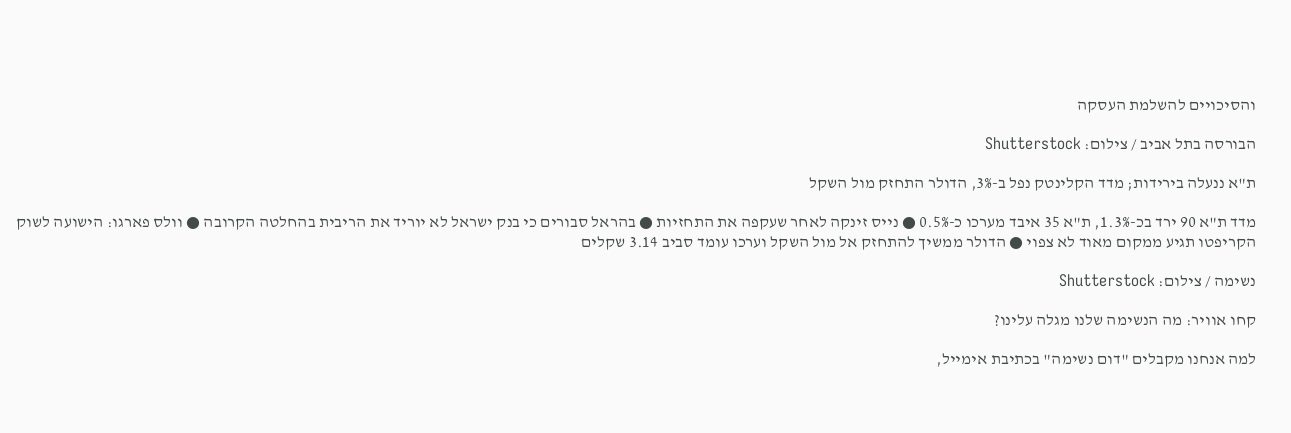והסיכויים להשלמת העסקה

הבורסה בתל אביב / צילום: Shutterstock

ת"א ננעלה בירידות; מדד הקלינטק נפל ב-3%, הדולר התחזק מול השקל

מדד ת"א 90 ירד בכ-1.3%, ת"א 35 איבד מערכו כ-0.5% ● נייס זינקה לאחר שעקפה את התחזיות ● בהראל סבורים כי בנק ישראל לא יוריד את הריבית בהחלטה הקרובה ● וולס פארגו: הישועה לשוק הקריפטו תגיע ממקום מאוד לא צפוי ● הדולר ממשיך להתחזק אל מול השקל וערכו עומד סביב 3.14 שקלים

נשימה / צילום: Shutterstock

קחו אוויר: מה הנשימה שלנו מגלה עלינו?

למה אנחנו מקבלים "דום נשימה" בכתיבת אימייל,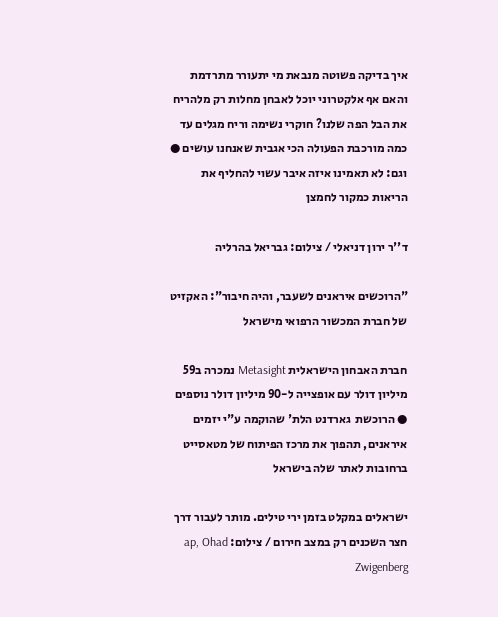איך בדיקה פשוטה מנבאת מי יתעורר מתרדמת והאם אף אלקטרוני יוכל לאבחן מחלות רק מלהריח את הבל הפה שלנו? חוקרי נשימה וריח מגלים עד כמה מורכבת הפעולה הכי אגבית שאנחנו עושים ● וגם: לא תאמינו איזה איבר עשוי להחליף את הריאות כמקור לחמצן

ד''ר ירון דניאלי / צילום: גבריאל בהרליה

"הרוכשים איראנים לשעבר, והיה חיבור": האקזיט של חברת המכשור הרפואי מישראל

חברת האבחון הישראלית Metasight נמכרה ב59 מיליון דולר עם אופצייה ל-90 מיליון דולר נוספים ● הרוכשת  גארדנט הלת' שהוקמה ע"י יזמים איראנים, תהפוך את מרכז הפיתוח של מטאסייט ברחובות לאתר שלה בישראל

ישראלים במקלט בזמן ירי טילים. מותר לעבור דרך חצר השכנים רק במצב חירום / צילום: ap, Ohad Zwigenberg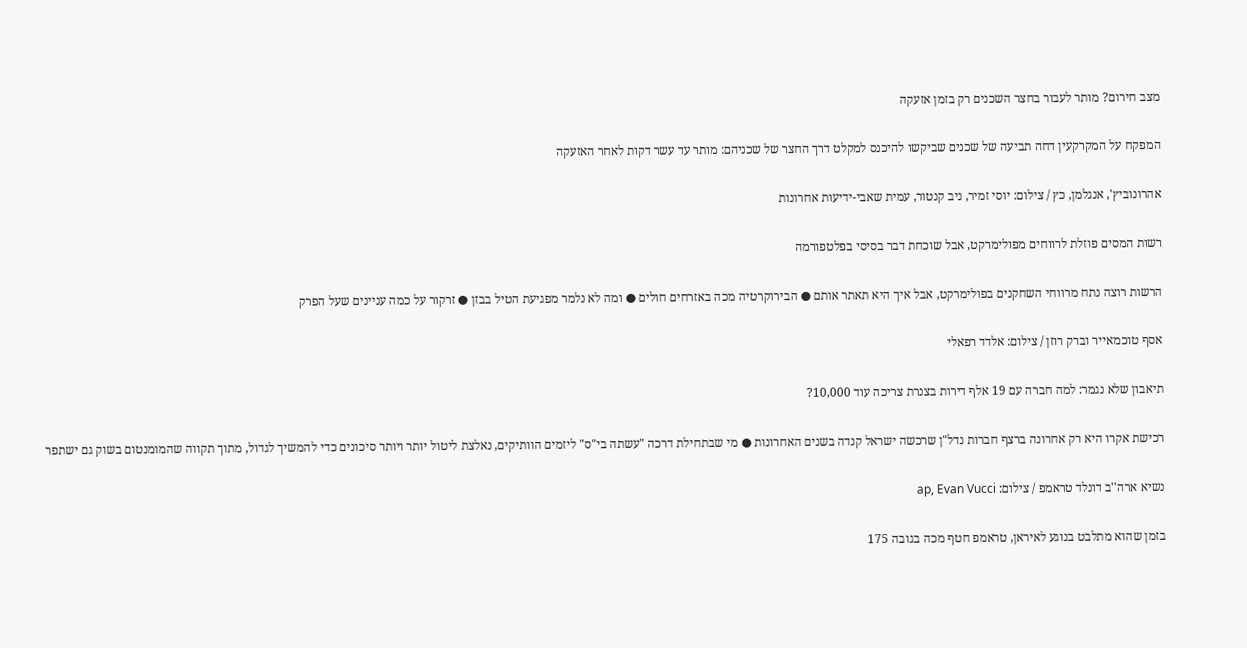מצב חירום? מותר לעבור בחצר השכנים רק בזמן אזעקה

המפקח על המקרקעין דחה תביעה של שכנים שביקשו להיכנס למקלט דרך החצר של שכניהם: מותר עד עשר דקות לאחר האזעקה

אהרונוביץ', אנגלמן, כץ / צילום: יוסי זמיר, ניב קנטור, עמית שאבי-ידיעות אחרונות

רשות המסים פוזלת לרווחים מפולימרקט, אבל שוכחת דבר בסיסי בפלטפורמה

הרשות רוצה נתח מרווחי השחקנים בפולימרקט, אבל איך היא תאתר אותם ● הבירוקרטיה מכה באזרחים חולים ● ומה לא נלמר מפגיעת הטיל בבזן ● זרקור על כמה עניינים שעל הפרק

אסף טוכמאייר וברק רוזן / צילום: אלדד רפאלי

תיאבון שלא נגמר: למה חברה עם 19 אלף דירות בצנרת צריכה עוד 10,000?

רכישת אקרו היא רק אחרונה ברצף חברות נדל"ן שרכשה ישראל קנדה בשנים האחרונות ● מי שבתחילת דרכה "עשתה בי"ס" ליזמים הוותיקים, נאלצת ליטול יותר ויותר סיכונים כדי להמשיך לגדול, מתוך תקווה שהמומנטום בשוק גם ישתפר

נשיא ארה''ב דונלד טראמפ / צילום: ap, Evan Vucci

בזמן שהוא מתלבט בנוגע לאיראן, טראמפ חטף מכה בגובה 175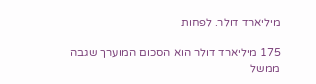מיליארד דולר. לפחות

175 מיליארד דולר הוא הסכום המוערך שגבה ממשל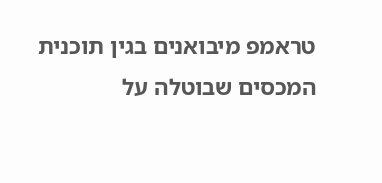טראמפ מיבואנים בגין תוכנית המכסים שבוטלה על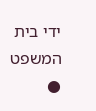ידי בית המשפט ●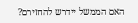האם הממשל יידרש להחזירם?